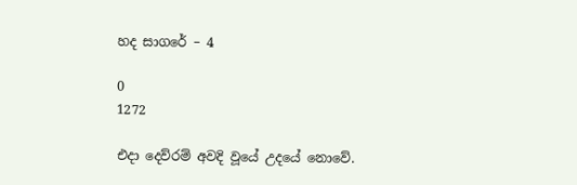හද සාගරේ – 4

0
1272

එදා දෙව්රම් අවදි වූයේ උදයේ නොවේ.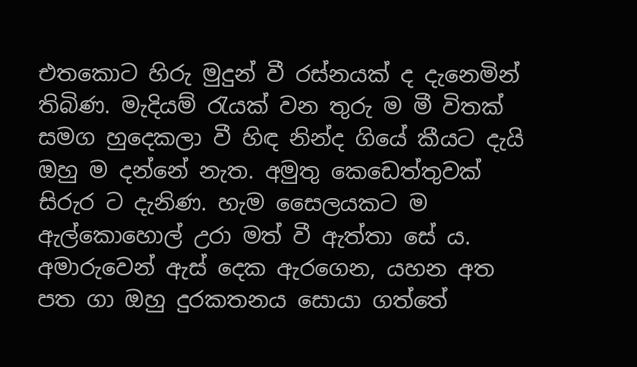එතකොට හිරු මුදුන් වී රස්නයක් ද දැනෙමින් තිබිණ. මැදියම් රැයක් වන තුරු ම මී විතක් සමග හුදෙකලා වී හිඳ නින්ද ගියේ කීයට දැයි ඔහු ම දන්නේ නැත. අමුතු කෙඩෙත්තුවක් සිරුර ට දැනිණ. හැම සෛලයකට ම ඇල්කොහොල් උරා මත් වී ඇත්තා සේ ය. අමාරුවෙන් ඇස් දෙක ඇරගෙන, යහන අත පත ගා ඔහු දුරකතනය සොයා ගත්තේ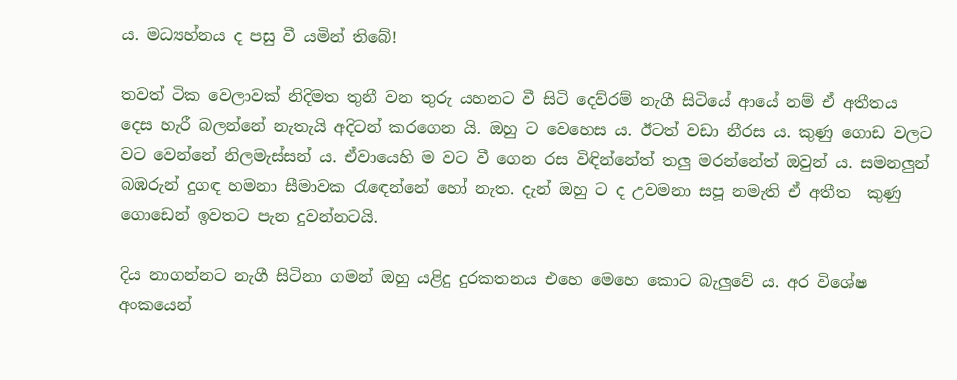ය. මධ්‍යහ්නය ද පසු වී යමින් තිබේ!

තවත් ටික වෙලාවක් නිදිමත තුනී වන තුරු යහනට වී සිටි දෙව්රම් නැගී සිටියේ ආයේ නම් ඒ අතීතය දෙස හැරී බලන්නේ නැතැයි අදිටන් කරගෙන යි. ඔහු ට වෙහෙස ය. ඊටත් වඩා නීරස ය. කුණු ගොඩ වලට වට වෙන්නේ නිලමැස්සන් ය. ඒවායෙහි ම වට වී ගෙන රස විඳින්නේත් තලු මරන්නේත් ඔවුන් ය. සමනලුන් බඹරුන් දුගඳ හමනා සීමාවක රැඳෙන්නේ හෝ නැත. දැන් ඔහු ට ද උවමනා සපූ නමැති ඒ අතීත  කුණු ගොඩෙන් ඉවතට පැන දුවන්නටයි.

දිය නාගන්නට නැගී සිටිනා ගමන් ඔහු යළිදු දුරකතනය එහෙ මෙහෙ කොට බැලුවේ ය. අර විශේෂ අංකයෙන්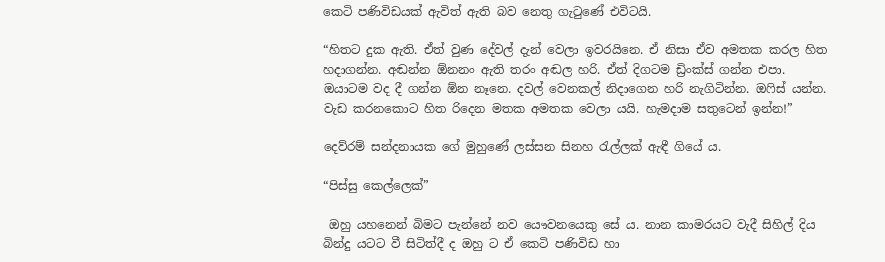කෙටි පණිවිඩයක් ඇවිත් ඇති බව නෙතු ගැටුණේ එවිටයි.

“හිතට දුක ඇති. ඒත් වුණ දේවල් දැන් වෙලා ඉවරයිනෙ. ඒ නිසා ඒව අමතක කරල හිත හදාගන්න. අඬන්න ඕනනං ඇති තරං අඬල හරි. ඒත් දිගටම ඩ්‍රිංක්ස් ගන්න එපා. ඔයාටම වද දී ගන්න ඕන නෑනෙ. දවල් වෙනකල් නිදාගෙන හරි නැගිටින්න. ඔෆිස් යන්න. වැඩ කරනකොට හිත රිදෙන මතක අමතක වෙලා යයි. හැමදාම සතුටෙන් ඉන්න!”

දෙව්රම් සන්දනායක ගේ මුහුණේ ලස්සන සිනහ රැල්ලක් ඇඳී ගියේ ය.

“පිස්සු කෙල්ලෙක්”

 ඔහු යහනෙන් බිමට පැන්නේ නව යෞවනයෙකු සේ ය. නාන කාමරයට වැදී සිහිල් දිය බින්දු යටට වී සිටිත්දී ද ඔහු ට ඒ කෙටි පණිවිඩ හා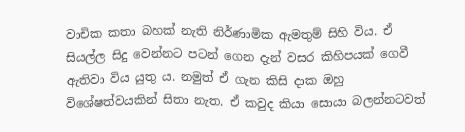වාචික කතා බහක් නැති නිර්ණාමික ඇමතුම් සිහි විය. ඒ සියල්ල සිදු වෙන්නට පටන් ගෙන දැන් වසර කිහිපයක් ගෙවී ඇතිවා විය යුතු ය. නමුත් ඒ ගැන කිසි දාක ඔහු  විශේෂත්වයකින් සිතා නැත. ඒ කවුද කියා සොයා බලන්නටවත්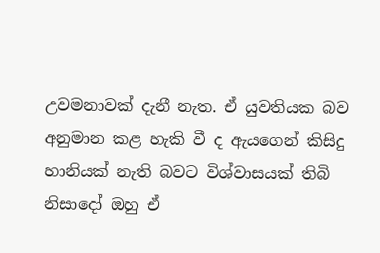උවමනාවක් දැනී නැත. ඒ යුවතියක බව අනුමාන කළ හැකි වී ද ඇයගෙන් කිසිදු හානියක් නැති බවට විශ්වාසයක් තිබි නිසාදෝ ඔහු ඒ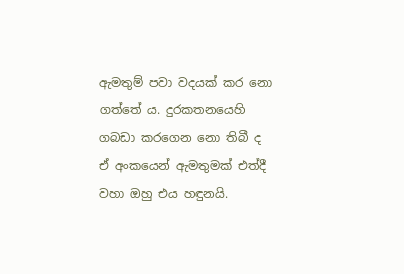ඇමතුම් පවා වදයක් කර නො ගත්තේ ය. දුරකතනයෙහි ගබඩා කරගෙන නො තිබී ද ඒ අංකයෙන් ඇමතුමක් එත්දී වහා ඔහු එය හඳුනයි.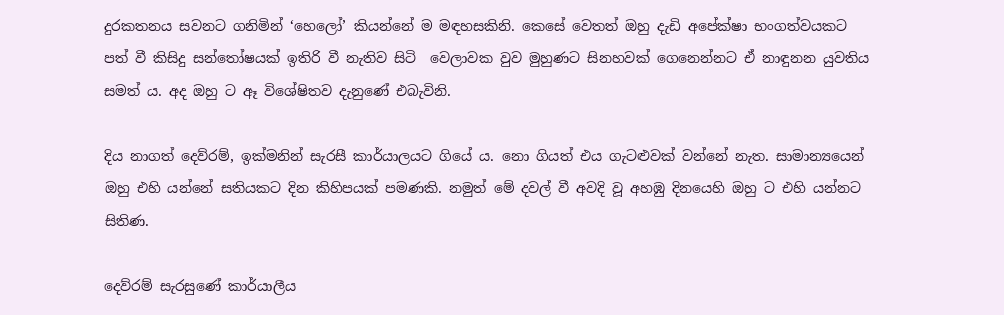දුරකතනය සවනට ගනිමින් ‘හෙලෝ’ කියන්නේ ම මඳහසකිනි. කෙසේ වෙතත් ඔහු දැඩි අපේක්ෂා භංගත්වයකට පත් වී කිසිදු සන්තෝෂයක් ඉතිරි වී නැතිව සිටි  වෙලාවක වුව මුහුණට සිනහවක් ගෙනෙන්නට ඒ නාඳුනන යුවතිය සමත් ය. අද ඔහු ට ඈ විශේෂිතව දැනුණේ එබැවිනි.

දිය නාගත් දෙව්රම්, ඉක්මනින් සැරසී කාර්යාලයට ගියේ ය. නො ගියත් එය ගැටළුවක් වන්නේ නැත. සාමාන්‍යයෙන් ඔහු එහි යන්නේ සතියකට දින කිහිපයක් පමණකි. නමුත් මේ දවල් වී අවදි වූ අහඹු දිනයෙහි ඔහු ට එහි යන්නට සිතිණ.

දෙව්රම් සැරසුණේ කාර්යාලීය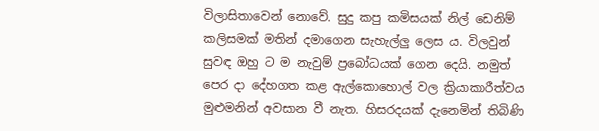විලාසිතාවෙන් නොවේ. සුදු කපු කමිසයක් නිල් ඩෙනිම් කලිසමක් මතින් දමාගෙන සැහැල්ලු ලෙස ය. විලවුන් සුවඳ ඔහු ට ම නැවුම් ප්‍රබෝධයක් ගෙන දෙයි. නමුත් පෙර දා දේහගත කළ ඇල්කොහොල් වල ක්‍රියාකාරීත්වය මුළුමනින් අවසාන වී නැත. හිසරදයක් දැනෙමින් තිබිණි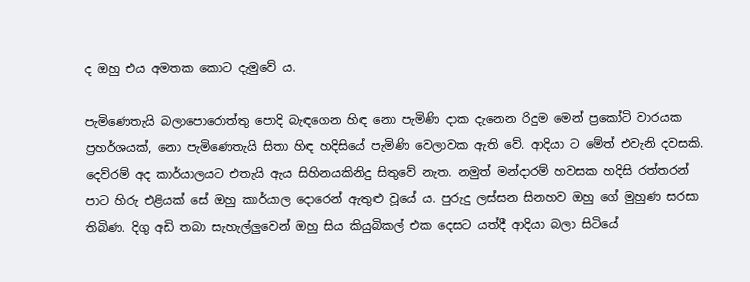ද ඔහු එය අමතක කොට දැමුවේ ය.

පැමිණෙතැයි බලාපොරොත්තු පොදි බැඳගෙන හිඳ නො පැමිණි දාක දැනෙන රිදුම මෙන් ප්‍රකෝටි වාරයක ප්‍රහර්ශයක්, නො පැමිණෙතැයි සිතා හිඳ හදිසියේ පැමිණි වෙලාවක ඇති වේ. ආදියා ට මේත් එවැනි දවසකි. දෙව්රම් අද කාර්යාලයට එතැයි ඇය සිහිනයකිනිදු සිතුවේ නැත. නමුත් මන්දාරම් හවසක හදිසි රත්තරන් පාට හිරු එළියක් සේ ඔහු කාර්යාල දොරෙන් ඇතුළු වූයේ ය. පුරුදු ලස්සන සිනහව ඔහු ගේ මුහුණ සරසා තිබිණ. දිගු අඩි තබා සැහැල්ලුවෙන් ඔහු සිය කියුබිකල් එක දෙසට යත්දී ආදියා බලා සිටියේ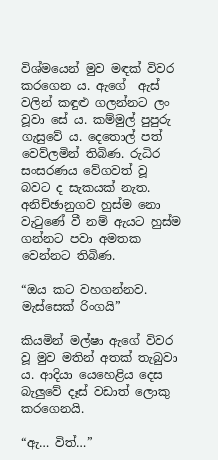විශ්මයෙන් මුව මඳක් විවර කරගෙන ය. ඇගේ  ඇස් වලින් කඳුළු ගලන්නට ලං වූවා සේ ය. කම්මුල් පුපුරු ගැසුවේ ය. දෙතොල් පත් වෙව්ලමින් තිබිණ. රුධිර සංසරණය වේගවත් වූ බවට ද සැකයක් නැත. අනිච්ඡානුගව හුස්ම නො වැටුණේ වී නම් ඇයට හුස්ම ගන්නට පවා අමතක වෙන්නට තිබිණ.

“ඔය කට වහගන්නව. මැස්සෙක් රිංගයි”

කියමින් මල්ෂා ඇගේ විවර වූ මුව මතින් අතක් තැබුවා ය. ආදියා යෙහෙළිය දෙස බැලුවේ දෑස් වඩාත් ලොකු කරගෙනයි.

“ඇ… විත්…”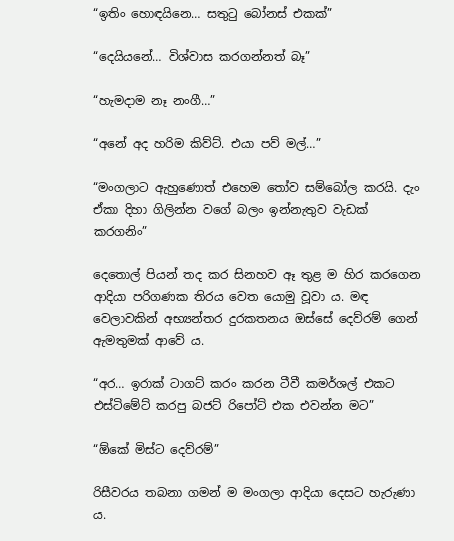“ඉතිං හොඳයිනෙ… සතුටු බෝනස් එකක්”

“දෙයියනේ… විශ්වාස කරගන්නත් බෑ”

“හැමදාම නෑ නංගී…”

“අනේ අද හරිම කිව්ට්. එයා පව් මල්…”

“මංගලාට ඇහුණොත් එහෙම තෝව සම්බෝල කරයි. දැං ඒකා දිහා ගිලින්න වගේ බලං ඉන්නැතුව වැඩක් කරගනිං”

දෙතොල් පියන් තද කර සිනහව ඈ තුළ ම හිර කරගෙන ආදියා පරිගණක තිරය වෙත යොමු වූවා ය. මඳ වෙලාවකින් අභ්‍යන්තර දුරකතනය ඔස්සේ දෙව්රම් ගෙන් ඇමතුමක් ආවේ ය.

“අර… ඉරාක් ටාගට් කරං කරන ටීවී කමර්ශල් එකට එස්ටිමේට් කරපු බජට් රිපෝට් එක එවන්න මට”

“ඕකේ මිස්ට දෙව්රම්”

රිසීවරය තබනා ගමන් ම මංගලා ආදියා දෙසට හැරුණා ය.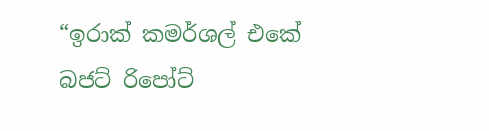“ඉරාක් කමර්ශල් එකේ බජට් රිපෝට්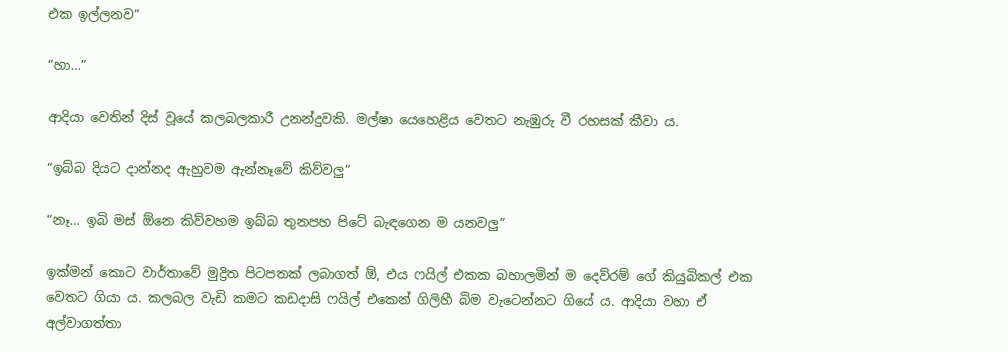එක ඉල්ලනව”

“හා…”

ආදියා වෙතින් දිස් වූයේ කලබලකාරී උනන්දුවකි. මල්ෂා යෙහෙළිය වෙතට නැඹුරු වී රහසක් කීවා ය.

“ඉබ්බ දියට දාන්නද ඇහුවම ඇන්නෑවේ කිව්වලු”

“නෑ… ඉබි මස් ඕනෙ කිව්වහම ඉබ්බ තුනපහ පිටේ බැඳගෙන ම යනවලු”

ඉක්මන් කොට වාර්තාවේ මුද්‍රිත පිටපතක් ලබාගත් ඕ, එය ෆයිල් එකක බහාලමින් ම දෙව්රම් ගේ කියුබිකල් එක වෙතට ගියා ය. කලබල වැඩි කමට කඩදාසි ෆයිල් එකෙන් ගිලිහී බිම වැටෙන්නට ගියේ ය. ආදියා වහා ඒ අල්වාගත්තා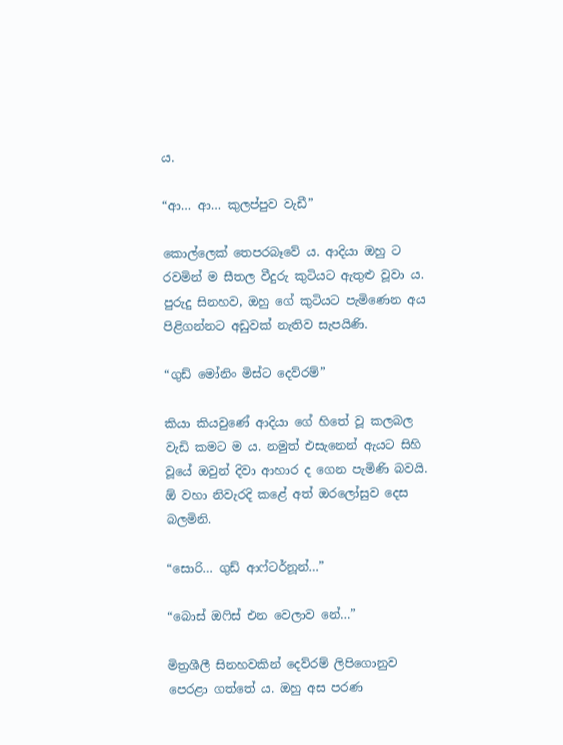ය.

“ආ… ආ… කුලප්පුව වැඩී”

කොල්ලෙක් තෙපරබෑවේ ය. ආදියා ඔහු ට රවමින් ම සීතල වීදුරු කුටියට ඇතුළු වූවා ය. පුරුදු සිනහව, ඔහු ගේ කුටියට පැමිණෙන අය පිළිගන්නට අඩුවක් නැතිව සැපයිණි.

“ගුඩ් මෝනිං මිස්ට දෙව්රම්”

කියා කියවුණේ ආදියා ගේ හිතේ වූ කලබල වැඩි කමට ම ය. නමුත් එසැනෙන් ඇයට සිහි වූයේ ඔවුන් දිවා ආහාර ද ගෙන පැමිණි බවයි. ඕ වහා නිවැරදි කළේ අත් ඔරලෝසුව දෙස බලමිනි.

“සොරි… ගුඩ් ආෆ්ටර්නූන්…”

“බොස් ඔෆිස් එන වෙලාව නේ…”

මිත්‍රශීලී සිනහවකින් දෙව්රම් ලිපිගොනුව පෙරළා ගත්තේ ය. ඔහු අස පරණ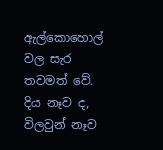ඇල්කොහොල් වල සැර තවමත් වේ. දිය නෑව ද, විලවුන් නෑව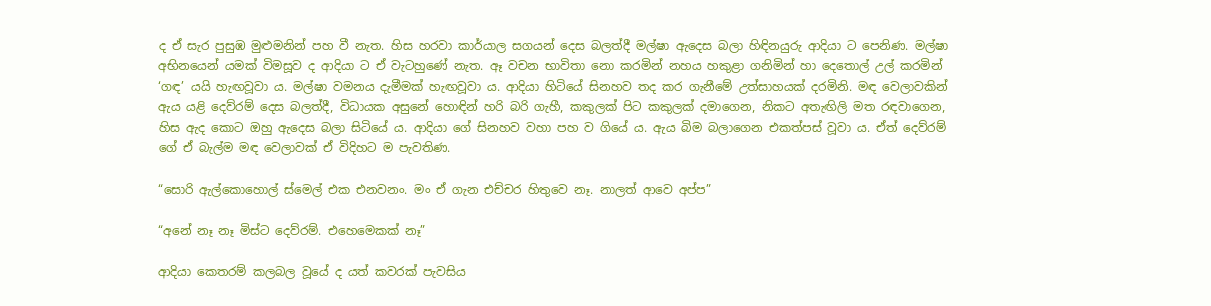ද ඒ සැර පුසුඹ මුළුමනින් පහ වී නැත. හිස හරවා කාර්යාල සගයන් දෙස බලත්දී මල්ෂා ඇදෙස බලා හිඳිනයුරු ආදියා ට පෙනිණ. මල්ෂා අභිනයෙන් යමක් විමසූව ද ආදියා ට ඒ වැටහුණේ නැත. ඈ වචන භාවිතා නො කරමින් නහය හකුළා ගනිමින් හා දෙතොල් උල් කරමින් ‘ගඳ’ යයි හැඟවූවා ය. මල්ෂා වමනය දැමීමක් හැඟවූවා ය. ආදියා හිටියේ සිනහව තද කර ගැනීමේ උත්සාහයක් දරමිනි. මඳ වෙලාවකින් ඇය යළි දෙව්රම් දෙස බලත්දී, විධායක අසුනේ හොඳින් හරි බරි ගැහී, කකුලක් පිට කකුලක් දමාගෙන, නිකට අතැඟිලි මත රඳවාගෙන, හිස ඇද කොට ඔහු ඇදෙස බලා සිටියේ ය. ආදියා ගේ සිනහව වහා පහ ව ගියේ ය. ඇය බිම බලාගෙන එකත්පස් වූවා ය. ඒත් දෙව්රම් ගේ ඒ බැල්ම මඳ වෙලාවක් ඒ විදිහට ම පැවතිණ.

“සොරි ඇල්කොහොල් ස්මෙල් එක එනවනං. මං ඒ ගැන එච්චර හිතුවෙ නෑ. නාලත් ආවෙ අප්ප”

“අනේ නෑ නෑ මිස්ට දෙව්රම්. එහෙමෙකක් නෑ”

ආදියා කෙතරම් කලබල වූයේ ද යත් කවරක් පැවසිය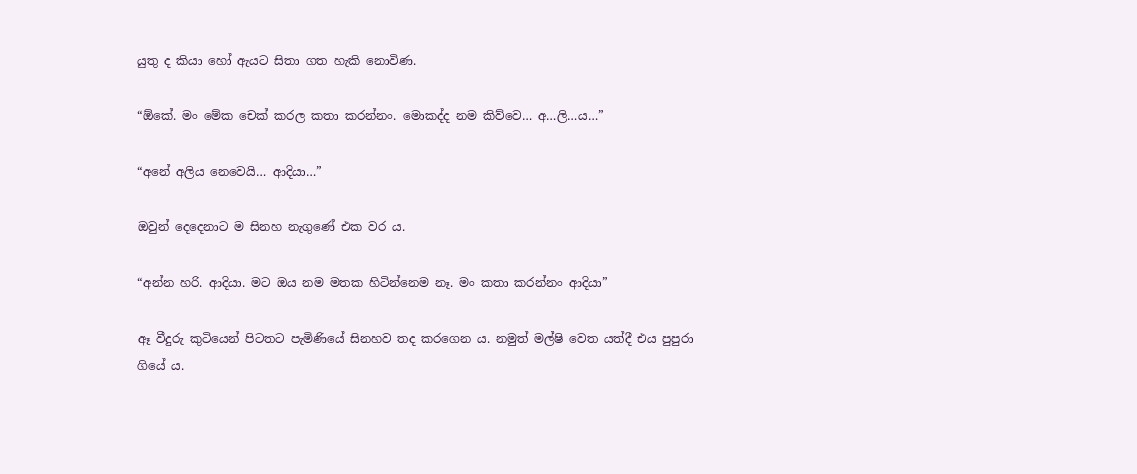යුතු ද කියා හෝ ඇයට සිතා ගත හැකි නොවිණ.

“ඕකේ. මං මේක චෙක් කරල කතා කරන්නං. මොකද්ද නම කිව්වෙ… අ…ලි…ය…”

“අනේ අලිය නෙවෙයි… ආදියා…”

ඔවුන් දෙදෙනාට ම සිනහ නැගුණේ එක වර ය.

“අන්න හරි. ආදියා. මට ඔය නම මතක හිටින්නෙම නෑ. මං කතා කරන්නං ආදියා”

ඈ වීදුරු කුටියෙන් පිටතට පැමිණියේ සිනහව තද කරගෙන ය. නමුත් මල්ෂි වෙත යත්දී එය පුපුරා ගියේ ය.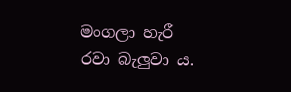මංගලා හැරී රවා බැලුවා ය.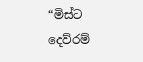“මිස්ට දෙව්රම්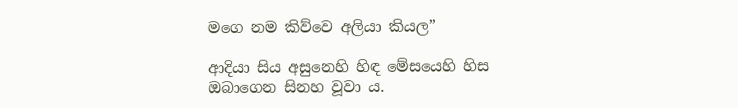මගෙ නම කිව්වෙ අලියා කියල”

ආදියා සිය අසුනෙහි හිඳ මේසයෙහි හිස ඔබාගෙන සිනහ වූවා ය.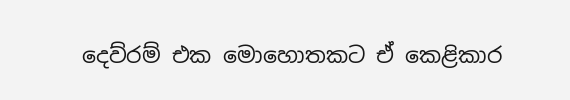දෙව්රම් එක මොහොතකට ඒ කෙළිකාර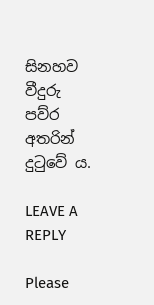සිනහව වීදුරු පව්ර අතරින් දුටුවේ ය.

LEAVE A REPLY

Please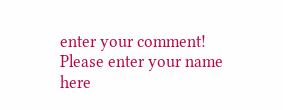enter your comment!
Please enter your name here